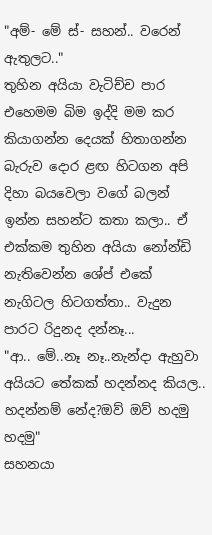"අම්- මේ ස්- සහන්.. වරෙන් ඇතුලට.."
තුහින අයියා වැටිච්ච පාර එහෙමම බිම ඉද්දි මම කර කියාගන්න දෙයක් හිතාගන්න බැරුව දොර ළඟ හිටගන අපි දිහා බයවෙලා වගේ බලන් ඉන්න සහන්ට කතා කලා.. ඒ එක්කම තුහින අයියා නෝන්ඩි නැතිවෙන්න ශේප් එකේ නැගිටල හිටගත්තා.. වැදුන පාරට රිදුනද දන්නෑ...
"ආ.. මේ..නෑ නෑ..නැන්දා ඇහුවා අයියට තේකක් හදන්නද කියල.. හදන්නම් නේද?ඔව් ඔව් හදමු හදමු"
සහනයා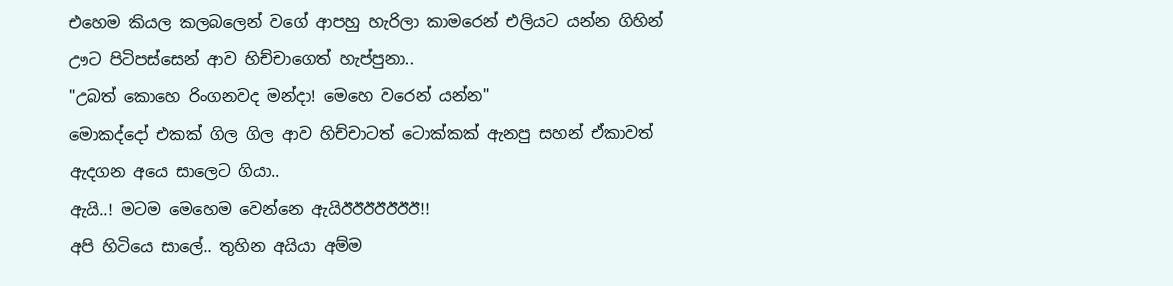එහෙම කියල කලබලෙන් වගේ ආපහු හැරිලා කාමරෙන් එලියට යන්න ගිහින් ඌට පිටිපස්සෙන් ආව හිච්චාගෙත් හැප්පුනා..
"උබත් කොහෙ රිංගනවද මන්දා! මෙහෙ වරෙන් යන්න"
මොකද්දෝ එකක් ගිල ගිල ආව හිච්චාටත් ටොක්කක් ඇනපු සහන් ඒකාවත් ඇදගන අයෙ සාලෙට ගියා..
ඇයි..! මටම මෙහෙම වෙන්නෙ ඇයිඊඊඊඊඊඊඊ!!
අපි හිටියෙ සාලේ.. තුහින අයියා අම්ම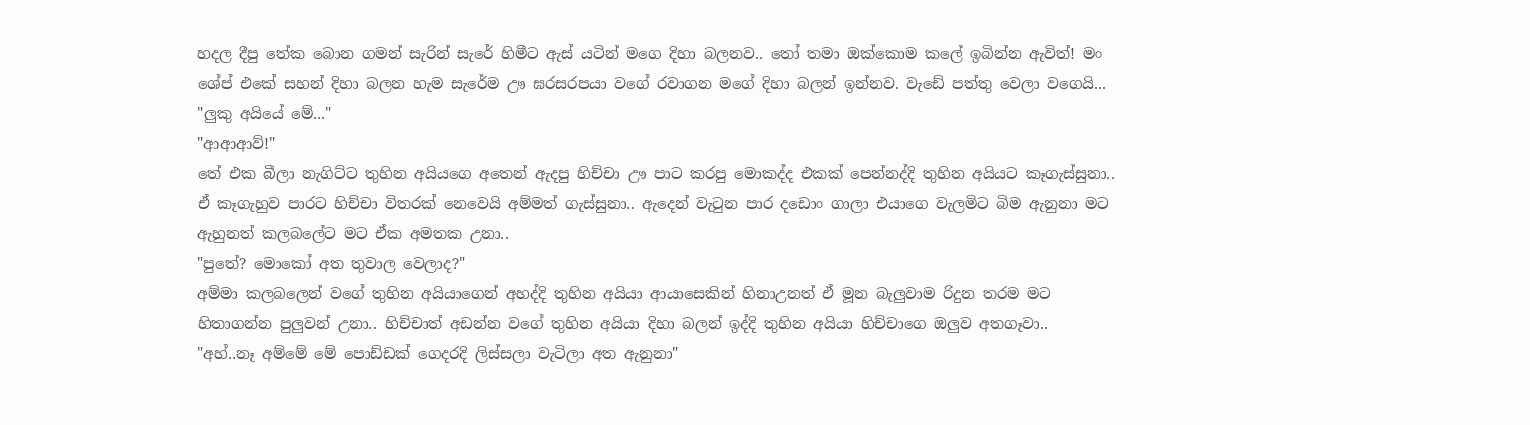හදල දීපු තේක බොන ගමන් සැරින් සැරේ හිමීට ඇස් යටින් මගෙ දිහා බලනව.. තෝ තමා ඔක්කොම කලේ ඉබින්න ඇවිත්! මං ශේප් එකේ සහන් දිහා බලන හැම සැරේම ඌ ඝරසරපයා වගේ රවාගන මගේ දිහා බලන් ඉන්නව. වැඩේ පත්තු වෙලා වගෙයි...
"ලුකු අයියේ මේ..."
"ආආආව්!"
තේ එක බීලා නැගිට්ට තුහින අයියගෙ අතෙන් ඇදපු හිච්චා ඌ පාට කරපු මොකද්ද එකක් පෙන්නද්දි තුහින අයියට කෑගැස්සුනා.. ඒ කෑගැහුව පාරට හිච්චා විතරක් නෙවෙයි අම්මත් ගැස්සුනා.. ඇදෙන් වැටුන පාර දඩොං ගාලා එයාගෙ වැලමිට බිම ඇනුනා මට ඇහුනත් කලබලේට මට ඒක අමතක උනා..
"පුතේ? මොකෝ අත තුවාල වෙලාද?"
අම්මා කලබලෙන් වගේ තුහින අයියාගෙන් අහද්දි තුහින අයියා ආයාසෙකින් හිනාඋනත් ඒ මූන බැලුවාම රිදුන තරම මට හිතාගන්න පුලුවන් උනා.. හිච්චාත් අඩන්න වගේ තුහින අයියා දිහා බලන් ඉද්දි තුහින අයියා හිච්චාගෙ ඔලුව අතගෑවා..
"අහ්..නෑ අම්මේ මේ පොඩ්ඩක් ගෙදරදි ලිස්සලා වැටිලා අත ඇනුනා"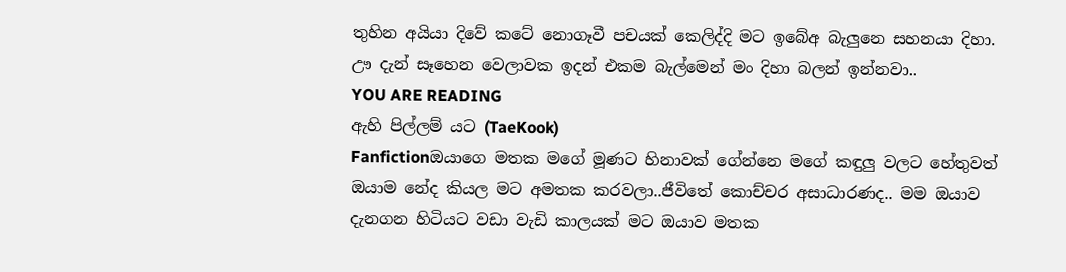තුහින අයියා දිවේ කටේ නොගෑවී පචයක් කෙලිද්දි මට ඉබේඅ බැලුනෙ සහනයා දිහා. ඌ දැන් සෑහෙන වෙලාවක ඉදන් එකම බැල්මෙන් මං දිහා බලන් ඉන්නවා..
YOU ARE READING
ඇහි පිල්ලම් යට (TaeKook)
Fanfictionඔයාගෙ මතක මගේ මූණට හිනාවක් ගේන්නෙ මගේ කඳුලු වලට හේතුවත් ඔයාම නේද කියල මට අමතක කරවලා..ජීවිතේ කොච්චර අසාධාරණද.. මම ඔයාව දැනගන හිටියට වඩා වැඩි කාලයක් මට ඔයාව මතක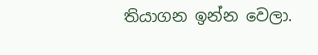තියාගන ඉන්න වෙලා.